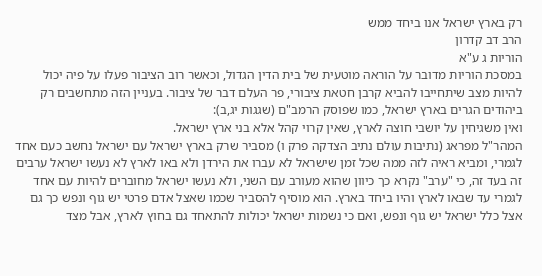רק בארץ ישראל אנו ביחד ממש
הרב דב קדרון
הוריות ג ע"א
במסכת הוריות מדובר על הוראה מוטעית של בית הדין הגדול, וכאשר רוב הציבור פעלו על פיה יכול להיות מצב שיתחייבו להביא קרבן חטאת ציבורי, פר העלם דבר של ציבור. בעניין הזה מתחשבים רק ביהודים הגרים בארץ ישראל, כמו שפוסק הרמב"ם (שגגות יג,ב):
ואין משגיחין על יושבי חוצה לארץ, שאין קרוי קהל אלא בני ארץ ישראל.
המהר"ל מפראג (נתיבות עולם נתיב הצדקה פרק ו) מסביר שרק בארץ ישראל עם ישראל נחשב כעם אחד לגמרי, ומביא ראיה לזה ממה שכל זמן שישראל לא עברו את הירדן ולא באו לארץ לא נעשו ישראל ערבים זה בעד זה, כי "ערב" נקרא כך כיוון שהוא מעורב עם השני, ולא נעשו ישראל מחוברים להיות עם אחד לגמרי עד שבאו לארץ והיו ביחד בארץ. הוא מוסיף להסביר שכמו שאצל אדם פרטי יש גוף ונפש כך גם אצל כלל ישראל יש גוף ונפש, ואם כי נשמות ישראל יכולות להתאחד גם בחוץ לארץ, אבל מצד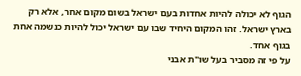הגוף לא יכולה להיות אחדות בעם ישראל בשום מקום אחר, אלא רק בארץ ישראל. זהו המקום היחיד שבו עם ישראל יכול להיות כנשמה אחת בגוף אחד.
על פי זה מסביר בעל שו"ת אבני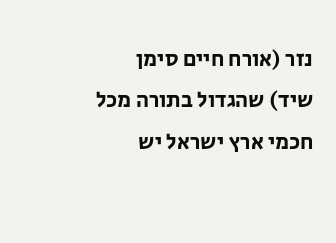נזר (אורח חיים סימן שיד) שהגדול בתורה מכל חכמי ארץ ישראל יש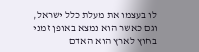לו בעצמו את מעלת כלל ישראל, וגם כאשר הוא נמצא באופן זמני בחוץ לארץ הוא האדם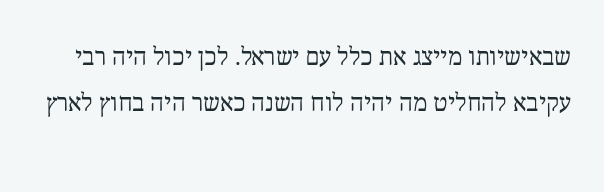שבאישיותו מייצג את כלל עם ישראל. לכן יכול היה רבי עקיבא להחליט מה יהיה לוח השנה כאשר היה בחוץ לארץ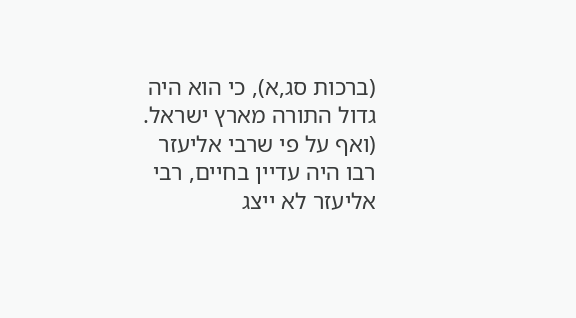(ברכות סג,א), כי הוא היה גדול התורה מארץ ישראל. (ואף על פי שרבי אליעזר רבו היה עדיין בחיים, רבי אליעזר לא ייצג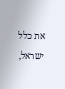את כלל ישראל,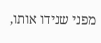מפני שנידו אותו,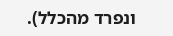ונפרד מהכלל).